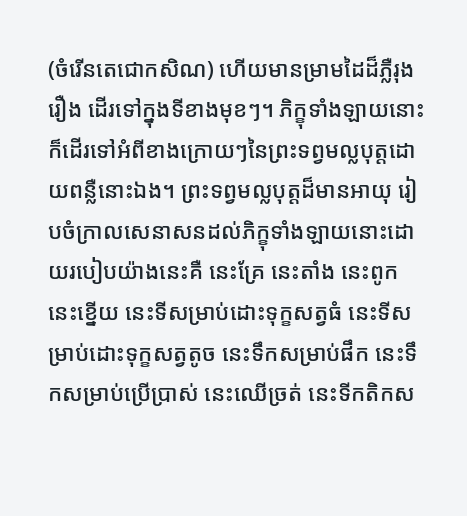(ចំរើនតេជោកសិណ) ហើយមានម្រាមដៃដ៏ភ្លឺរុងរឿង ដើរទៅក្នុងទីខាងមុខៗ។ ភិក្ខុទាំងឡាយនោះ ក៏ដើរទៅអំពីខាងក្រោយៗនៃព្រះទព្វមល្លបុត្តដោយពន្លឺនោះឯង។ ព្រះទព្វមល្លបុត្តដ៏មានអាយុ រៀបចំក្រាលសេនាសនដល់ភិក្ខុទាំងឡាយនោះដោយរបៀបយ៉ាងនេះគឺ នេះគ្រែ នេះតាំង នេះពូក នេះខ្នើយ នេះទីសម្រាប់ដោះទុក្ខសត្វធំ នេះទីសម្រាប់ដោះទុក្ខសត្វតូច នេះទឹកសម្រាប់ផឹក នេះទឹកសម្រាប់ប្រើប្រាស់ នេះឈើច្រត់ នេះទីកតិកស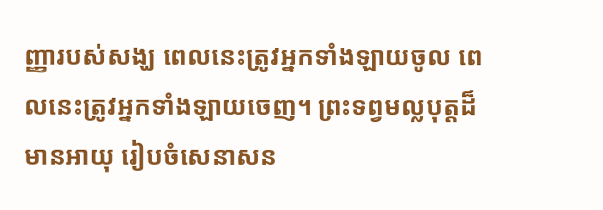ញ្ញារបស់សង្ឃ ពេលនេះត្រូវអ្នកទាំងឡាយចូល ពេលនេះត្រូវអ្នកទាំងឡាយចេញ។ ព្រះទព្វមល្លបុត្តដ៏មានអាយុ រៀបចំសេនាសន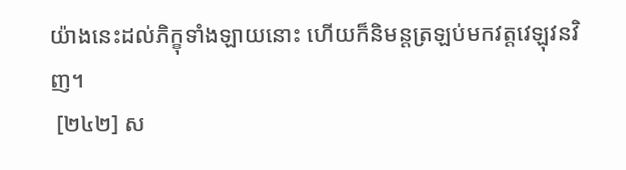យ៉ាងនេះដល់ភិក្ខុទាំងឡាយនោះ ហើយក៏និមន្តត្រឡប់មកវត្តវេឡុវនវិញ។
 [២៤២] ស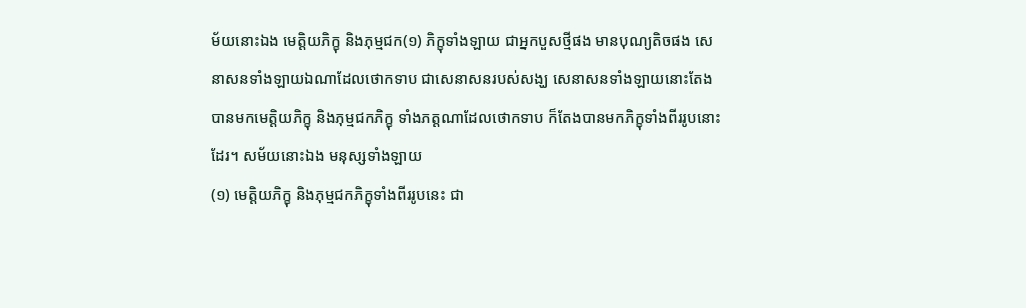ម័យនោះឯង មេត្តិយភិក្ខុ និងភុម្មជក(១) ភិក្ខុទាំងឡាយ ជាអ្នកបួសថ្មីផង មានបុណ្យតិចផង សេនាសនទាំងឡាយឯណាដែលថោកទាប ជាសេនាសនរបស់សង្ឃ សេនាសនទាំងឡាយនោះតែងបានមកមេត្តិយភិក្ខុ និងភុម្មជកភិក្ខុ ទាំងភត្តណាដែលថោកទាប ក៏តែងបានមកភិក្ខុទាំងពីររូបនោះដែរ។ សម័យនោះឯង មនុស្សទាំងឡាយ
(១) មេត្តិយភិក្ខុ និងភុម្មជកភិក្ខុទាំងពីររូបនេះ ជា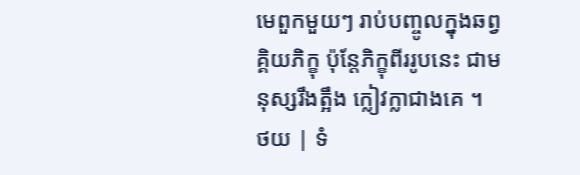មេពួកមួយៗ រាប់បញ្ចូលក្នុងឆព្វគ្គិយភិក្ខុ ប៉ុន្តែភិក្ខុពីររូបនេះ ជាមនុស្សរឹងត្អឹង ក្លៀវក្លាជាងគេ ។
ថយ | ទំ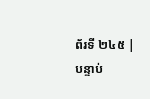ព័រទី ២៤៥ | បន្ទាប់